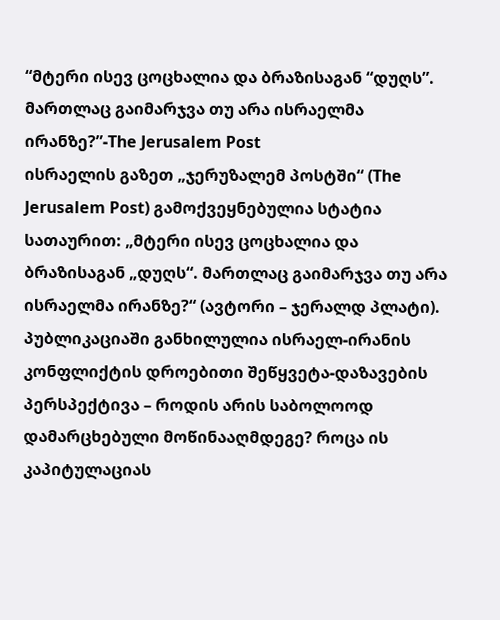“მტერი ისევ ცოცხალია და ბრაზისაგან “დუღს”. მართლაც გაიმარჯვა თუ არა ისრაელმა ირანზე?”-The Jerusalem Post
ისრაელის გაზეთ „ჯერუზალემ პოსტში“ (The Jerusalem Post) გამოქვეყნებულია სტატია სათაურით: „მტერი ისევ ცოცხალია და ბრაზისაგან „დუღს“. მართლაც გაიმარჯვა თუ არა ისრაელმა ირანზე?“ (ავტორი – ჯერალდ პლატი). პუბლიკაციაში განხილულია ისრაელ-ირანის კონფლიქტის დროებითი შეწყვეტა-დაზავების პერსპექტივა – როდის არის საბოლოოდ დამარცხებული მოწინააღმდეგე? როცა ის კაპიტულაციას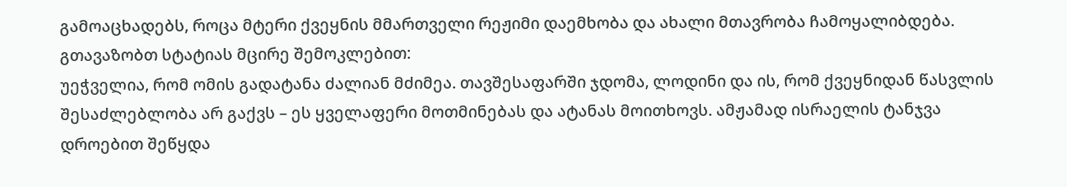გამოაცხადებს, როცა მტერი ქვეყნის მმართველი რეჟიმი დაემხობა და ახალი მთავრობა ჩამოყალიბდება.
გთავაზობთ სტატიას მცირე შემოკლებით:
უეჭველია, რომ ომის გადატანა ძალიან მძიმეა. თავშესაფარში ჯდომა, ლოდინი და ის, რომ ქვეყნიდან წასვლის შესაძლებლობა არ გაქვს – ეს ყველაფერი მოთმინებას და ატანას მოითხოვს. ამჟამად ისრაელის ტანჯვა დროებით შეწყდა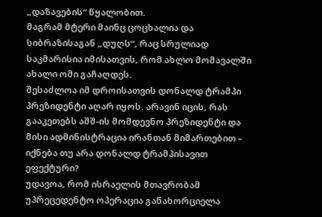„დაზავების“ წყალობით.
მაგრამ მტერი მაინც ცოცხალია და სიბრაზისაგან „დუღს“, რაც სრულიად საკმარისია იმისათვის, რომ ახლო მომავალში ახალი ომი გაჩაღდეს.
შესაძლოა იმ დროისათვის დონალდ ტრამპი პრეზიდენტი აღარ იყოს. არავინ იცის, რას გააკეთებს აშშ-ის მომდევნო პრეზიდენტი და მისი ადმინისტრაცია ირანთან მიმართებით – იქნება თუ არა დონალდ ტრამპისავით ეფექტური?
უდავოა, რომ ისრაელის მთავრობამ უპრეცედენტო ოპერაცია განახორციელა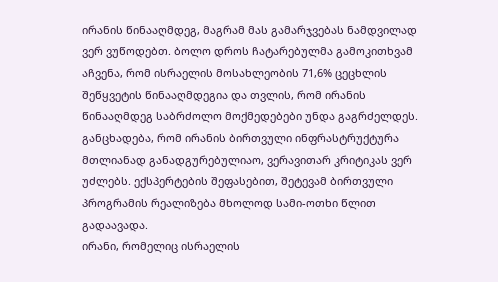ირანის წინააღმდეგ, მაგრამ მას გამარჯვებას ნამდვილად ვერ ვუწოდებთ. ბოლო დროს ჩატარებულმა გამოკითხვამ აჩვენა, რომ ისრაელის მოსახლეობის 71,6% ცეცხლის შეწყვეტის წინააღმდეგია და თვლის, რომ ირანის წინააღმდეგ საბრძოლო მოქმედებები უნდა გაგრძელდეს.
განცხადება, რომ ირანის ბირთვული ინფრასტრუქტურა მთლიანად განადგურებულიაო, ვერავითარ კრიტიკას ვერ უძლებს. ექსპერტების შეფასებით, შეტევამ ბირთვული პროგრამის რეალიზება მხოლოდ სამი-ოთხი წლით გადაავადა.
ირანი, რომელიც ისრაელის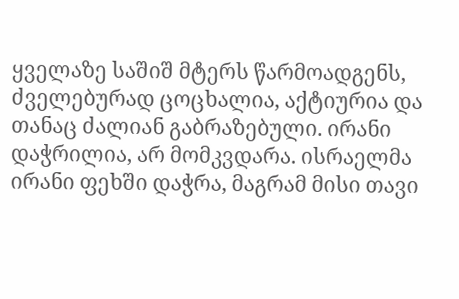ყველაზე საშიშ მტერს წარმოადგენს, ძველებურად ცოცხალია, აქტიურია და თანაც ძალიან გაბრაზებული. ირანი დაჭრილია, არ მომკვდარა. ისრაელმა ირანი ფეხში დაჭრა, მაგრამ მისი თავი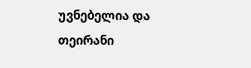უვნებელია და თეირანი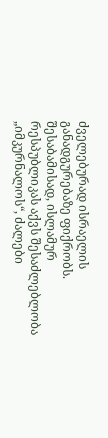ძველებურად ისრაელის განადგურებაზე ფიქრობს. შესაბამისად, ისლამურ რესპუბლიკას აქვს შესაძლებლობა „იმკურნალოს“, ძალები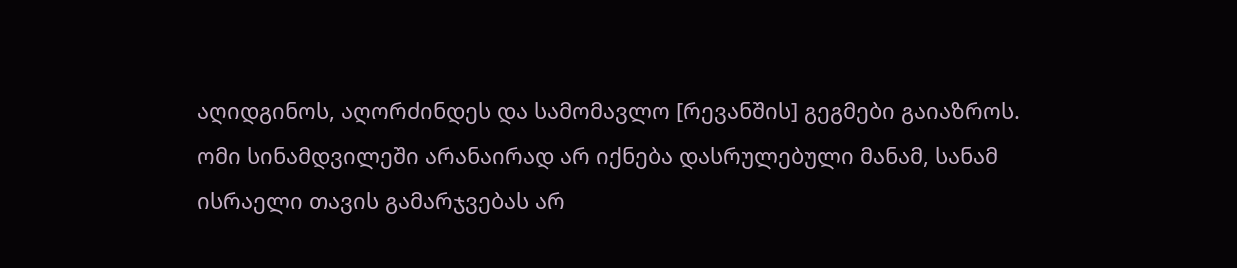აღიდგინოს, აღორძინდეს და სამომავლო [რევანშის] გეგმები გაიაზროს.
ომი სინამდვილეში არანაირად არ იქნება დასრულებული მანამ, სანამ ისრაელი თავის გამარჯვებას არ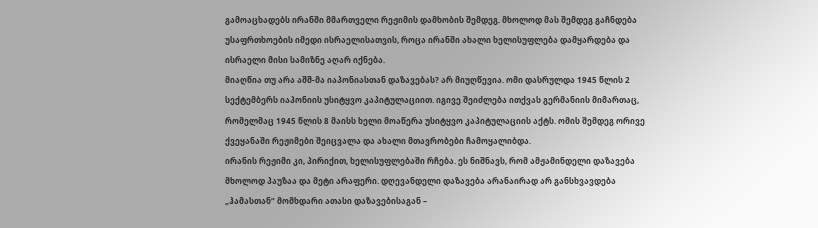გამოაცხადებს ირანში მმართველი რეჟიმის დამხობის შემდეგ. მხოლოდ მას შემდეგ გაჩნდება უსაფრთხოების იმედი ისრაელისათვის, როცა ირანში ახალი ხელისუფლება დამყარდება და ისრაელი მისი სამიზნე აღარ იქნება.
მიაღწია თუ არა აშშ-მა იაპონიასთან დაზავებას? არ მიუღწევია. ომი დასრულდა 1945 წლის 2 სექტემბერს იაპონიის უსიტყვო კაპიტულაციით. იგივე შეიძლება ითქვას გერმანიის მიმართაც, რომელმაც 1945 წლის 8 მაისს ხელი მოაწერა უსიტყვო კაპიტულაციის აქტს. ომის შემდეგ ორივე ქვეყანაში რეჟიმები შეიცვალა და ახალი მთავრობები ჩამოყალიბდა.
ირანის რეჟიმი კი, პირიქით, ხელისუფლებაში რჩება. ეს ნიშნავს, რომ ამჟამინდელი დაზავება მხოლოდ პაუზაა და მეტი არაფერი. დღევანდელი დაზავება არანაირად არ განსხვავდება „ჰამასთან“ მომხდარი ათასი დაზავებისაგან –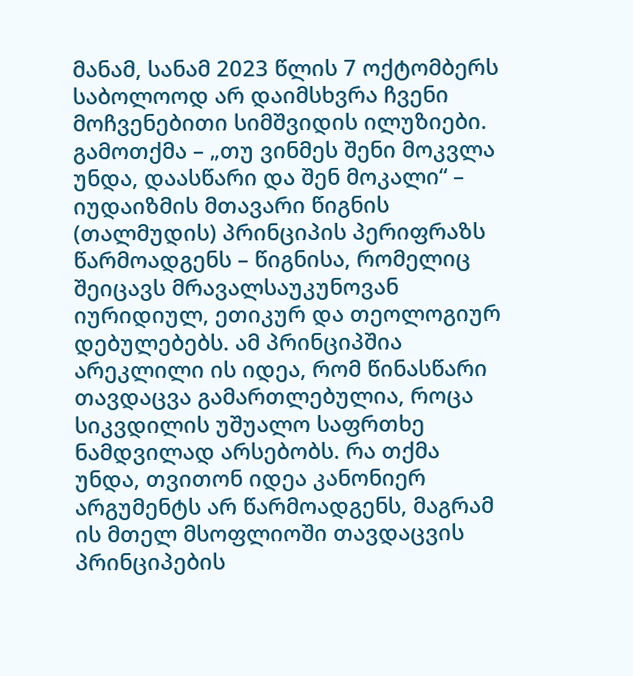მანამ, სანამ 2023 წლის 7 ოქტომბერს საბოლოოდ არ დაიმსხვრა ჩვენი მოჩვენებითი სიმშვიდის ილუზიები.
გამოთქმა – „თუ ვინმეს შენი მოკვლა უნდა, დაასწარი და შენ მოკალი“ – იუდაიზმის მთავარი წიგნის (თალმუდის) პრინციპის პერიფრაზს წარმოადგენს – წიგნისა, რომელიც შეიცავს მრავალსაუკუნოვან იურიდიულ, ეთიკურ და თეოლოგიურ დებულებებს. ამ პრინციპშია არეკლილი ის იდეა, რომ წინასწარი თავდაცვა გამართლებულია, როცა სიკვდილის უშუალო საფრთხე ნამდვილად არსებობს. რა თქმა უნდა, თვითონ იდეა კანონიერ არგუმენტს არ წარმოადგენს, მაგრამ ის მთელ მსოფლიოში თავდაცვის პრინციპების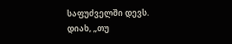საფუძველში დევს.
დიახ, „თუ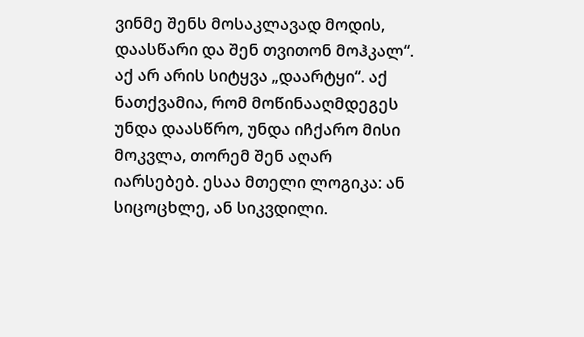ვინმე შენს მოსაკლავად მოდის, დაასწარი და შენ თვითონ მოჰკალ“. აქ არ არის სიტყვა „დაარტყი“. აქ ნათქვამია, რომ მოწინააღმდეგეს უნდა დაასწრო, უნდა იჩქარო მისი მოკვლა, თორემ შენ აღარ იარსებებ. ესაა მთელი ლოგიკა: ან სიცოცხლე, ან სიკვდილი.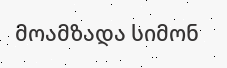მოამზადა სიმონ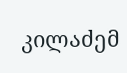კილაძემ